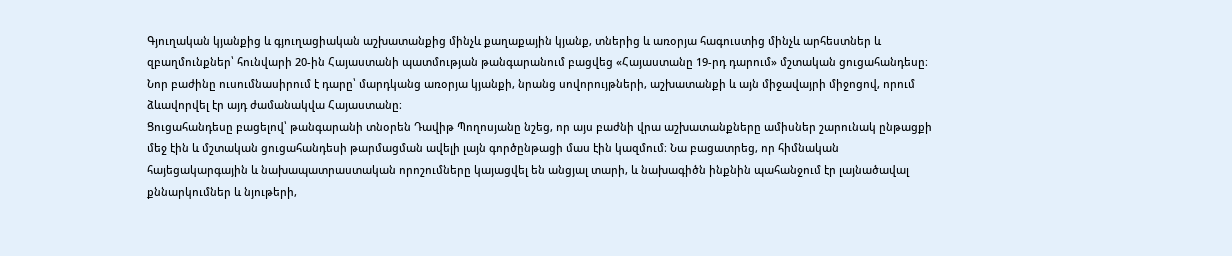Գյուղական կյանքից և գյուղացիական աշխատանքից մինչև քաղաքային կյանք, տներից և առօրյա հագուստից մինչև արհեստներ և զբաղմունքներ՝ հունվարի 20-ին Հայաստանի պատմության թանգարանում բացվեց «Հայաստանը 19-րդ դարում» մշտական ցուցահանդեսը։ Նոր բաժինը ուսումնասիրում է դարը՝ մարդկանց առօրյա կյանքի, նրանց սովորույթների, աշխատանքի և այն միջավայրի միջոցով, որում ձևավորվել էր այդ ժամանակվա Հայաստանը։
Ցուցահանդեսը բացելով՝ թանգարանի տնօրեն Դավիթ Պողոսյանը նշեց, որ այս բաժնի վրա աշխատանքները ամիսներ շարունակ ընթացքի մեջ էին և մշտական ցուցահանդեսի թարմացման ավելի լայն գործընթացի մաս էին կազմում։ Նա բացատրեց, որ հիմնական հայեցակարգային և նախապատրաստական որոշումները կայացվել են անցյալ տարի, և նախագիծն ինքնին պահանջում էր լայնածավալ քննարկումներ և նյութերի,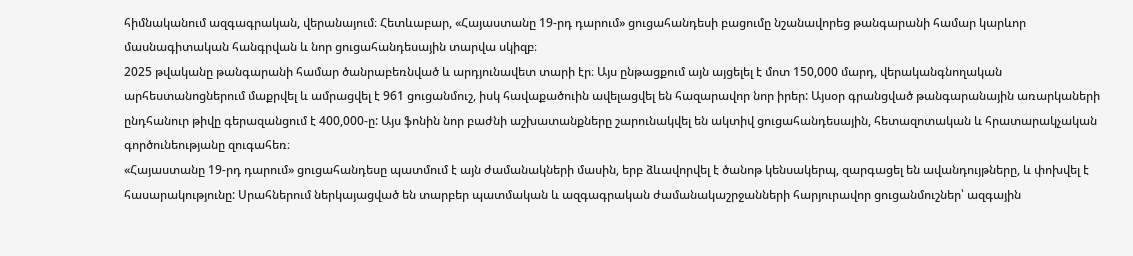հիմնականում ազգագրական, վերանայում։ Հետևաբար, «Հայաստանը 19-րդ դարում» ցուցահանդեսի բացումը նշանավորեց թանգարանի համար կարևոր մասնագիտական հանգրվան և նոր ցուցահանդեսային տարվա սկիզբ։
2025 թվականը թանգարանի համար ծանրաբեռնված և արդյունավետ տարի էր։ Այս ընթացքում այն այցելել է մոտ 150,000 մարդ, վերականգնողական արհեստանոցներում մաքրվել և ամրացվել է 961 ցուցանմուշ, իսկ հավաքածուին ավելացվել են հազարավոր նոր իրեր: Այսօր գրանցված թանգարանային առարկաների ընդհանուր թիվը գերազանցում է 400,000-ը: Այս ֆոնին նոր բաժնի աշխատանքները շարունակվել են ակտիվ ցուցահանդեսային, հետազոտական և հրատարակչական գործունեությանը զուգահեռ։
«Հայաստանը 19-րդ դարում» ցուցահանդեսը պատմում է այն ժամանակների մասին, երբ ձևավորվել է ծանոթ կենսակերպ, զարգացել են ավանդույթները, և փոխվել է հասարակությունը: Սրահներում ներկայացված են տարբեր պատմական և ազգագրական ժամանակաշրջանների հարյուրավոր ցուցանմուշներ՝ ազգային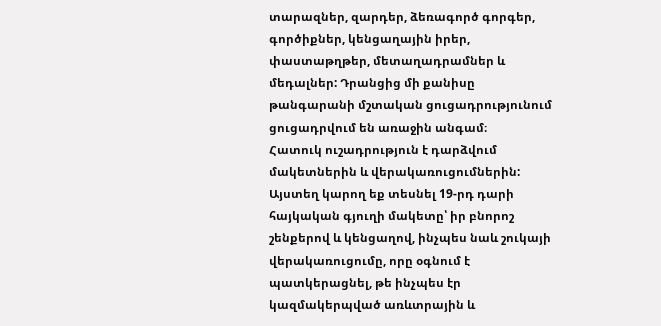տարազներ, զարդեր, ձեռագործ գորգեր, գործիքներ, կենցաղային իրեր, փաստաթղթեր, մետաղադրամներ և մեդալներ: Դրանցից մի քանիսը թանգարանի մշտական ցուցադրությունում ցուցադրվում են առաջին անգամ։
Հատուկ ուշադրություն է դարձվում մակետներին և վերակառուցումներին: Այստեղ կարող եք տեսնել 19-րդ դարի հայկական գյուղի մակետը՝ իր բնորոշ շենքերով և կենցաղով, ինչպես նաև շուկայի վերակառուցումը, որը օգնում է պատկերացնել, թե ինչպես էր կազմակերպված առևտրային և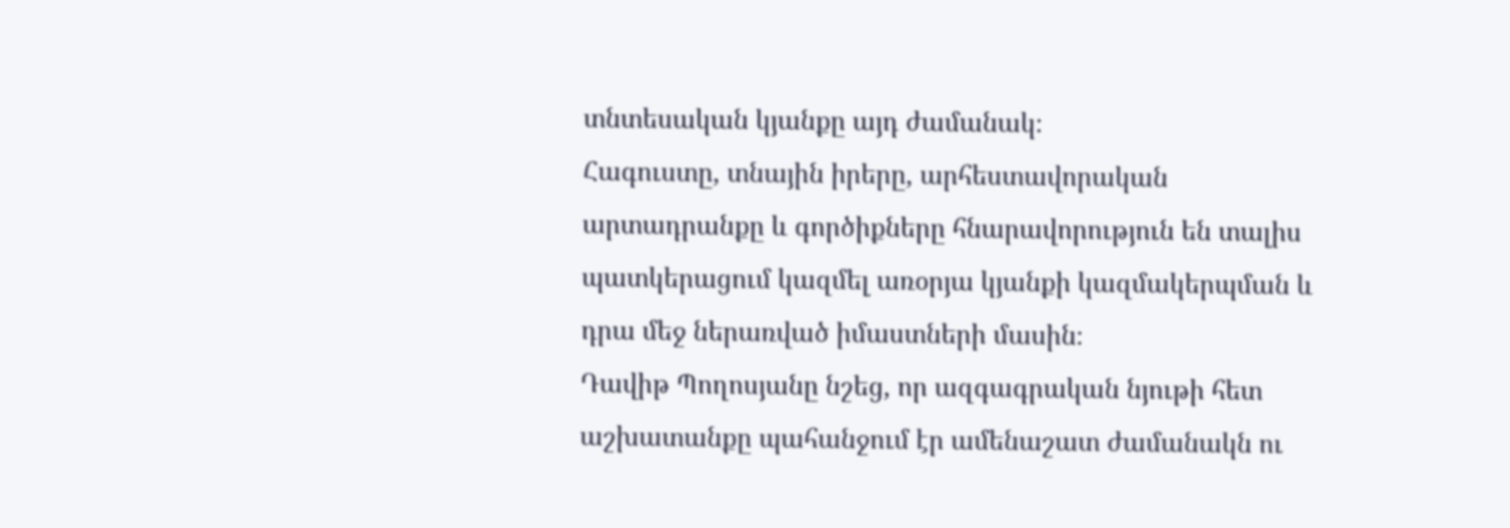տնտեսական կյանքը այդ ժամանակ։
Հագուստը, տնային իրերը, արհեստավորական արտադրանքը և գործիքները հնարավորություն են տալիս պատկերացում կազմել առօրյա կյանքի կազմակերպման և դրա մեջ ներառված իմաստների մասին։
Դավիթ Պողոսյանը նշեց, որ ազգագրական նյութի հետ աշխատանքը պահանջում էր ամենաշատ ժամանակն ու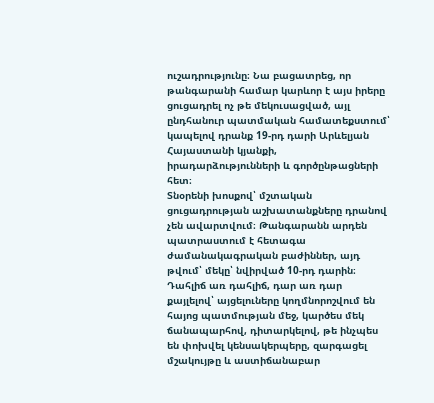ուշադրությունը։ Նա բացատրեց, որ թանգարանի համար կարևոր է այս իրերը ցուցադրել ոչ թե մեկուսացված, այլ ընդհանուր պատմական համատեքստում՝ կապելով դրանք 19-րդ դարի Արևելյան Հայաստանի կյանքի, իրադարձությունների և գործընթացների հետ։
Տնօրենի խոսքով՝ մշտական ցուցադրության աշխատանքները դրանով չեն ավարտվում։ Թանգարանն արդեն պատրաստում է հետագա ժամանակագրական բաժիններ, այդ թվում՝ մեկը՝ նվիրված 10-րդ դարին։ Դահլիճ առ դահլիճ, դար առ դար քայլելով՝ այցելուները կողմնորոշվում են հայոց պատմության մեջ, կարծես մեկ ճանապարհով, դիտարկելով, թե ինչպես են փոխվել կենսակերպերը, զարգացել մշակույթը և աստիճանաբար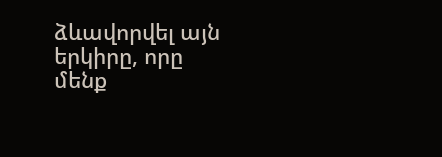ձևավորվել այն երկիրը, որը մենք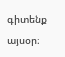գիտենք այսօր։